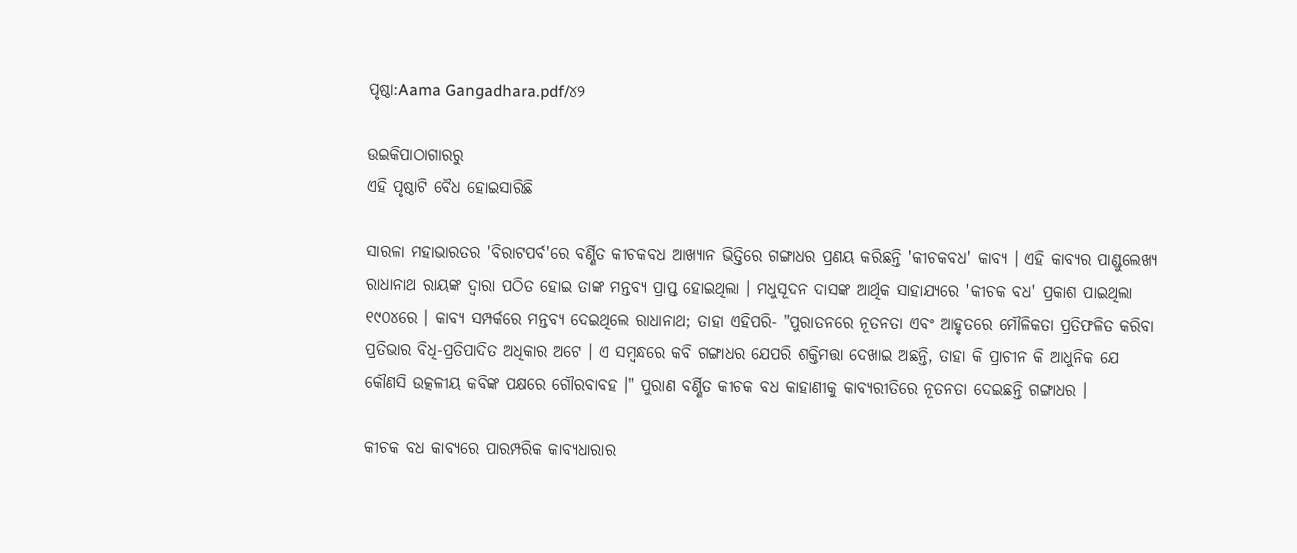ପୃଷ୍ଠା:Aama Gangadhara.pdf/୪୨

ଉଇକିପାଠାଗାର‌ରୁ
ଏହି ପୃଷ୍ଠାଟି ବୈଧ ହୋଇସାରିଛି

ସାରଳା ମହାଭାରତର 'ବିରାଟପର୍ବ'ରେ ବର୍ଣ୍ଣିତ କୀଚକବଧ ଆଖ୍ୟାନ ଭିତ୍ତିରେ ଗଙ୍ଗାଧର ପ୍ରଣୟ କରିଛନ୍ତି 'କୀଚକବଧ' କାବ୍ୟ । ଏହି କାବ୍ୟର ପାଣ୍ଡୁଲେଖ୍ୟ ରାଧାନାଥ ରାୟଙ୍କ ଦ୍ୱାରା ପଠିତ ହୋଇ ତାଙ୍କ ମନ୍ତବ୍ୟ ପ୍ରାପ୍ତ ହୋଇଥିଲା । ମଧୁସୂଦନ ଦାସଙ୍କ ଆର୍ଥିକ ସାହାଯ୍ୟରେ 'କୀଚକ ବଧ' ପ୍ରକାଶ ପାଇଥିଲା ୧୯୦୪ରେ । କାବ୍ୟ ସମ୍ପର୍କରେ ମନ୍ତବ୍ୟ ଦେଇଥିଲେ ରାଧାନାଥ; ତାହା ଏହିପରି- "ପୁରାତନରେ ନୂତନତା ଏବଂ ଆହୃତରେ ମୌଳିକତା ପ୍ରତିଫଳିତ କରିବା ପ୍ରତିଭାର ବିଧି-ପ୍ରତିପାଦିତ ଅଧିକାର ଅଟେ । ଏ ସମ୍ବନ୍ଧରେ କବି ଗଙ୍ଗାଧର ଯେପରି ଶକ୍ତିମତ୍ତା ଦେଖାଇ ଅଛନ୍ତି, ତାହା କି ପ୍ରାଚୀନ କି ଆଧୁନିକ ଯେ କୌଣସି ଉତ୍କଳୀୟ କବିଙ୍କ ପକ୍ଷରେ ଗୌରବାବହ ।" ପୁରାଣ ବର୍ଣ୍ଣିତ କୀଚକ ବଧ କାହାଣୀକୁ କାବ୍ୟରୀତିରେ ନୂତନତା ଦେଇଛନ୍ତି ଗଙ୍ଗାଧର ।

କୀଚକ ବଧ କାବ୍ୟରେ ପାରମ୍ପରିକ କାବ୍ୟଧାରାର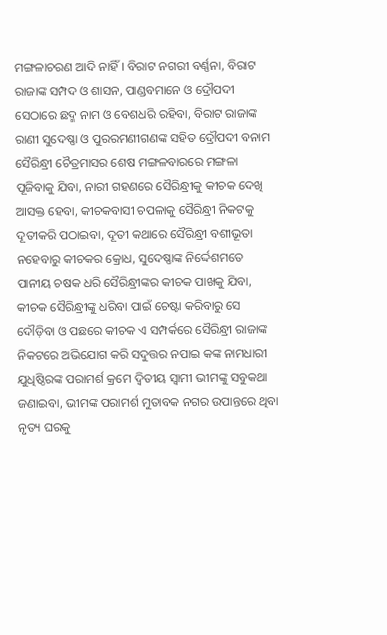ମଙ୍ଗଳାଚରଣ ଆଦି ନାହିଁ । ବିରାଟ ନଗରୀ ବର୍ଣ୍ଣନା, ବିରାଟ ରାଜାଙ୍କ ସମ୍ପଦ ଓ ଶାସନ, ପାଣ୍ଡବମାନେ ଓ ଦ୍ରୌପଦୀ ସେଠାରେ ଛଦ୍ମ ନାମ ଓ ବେଶଧରି ରହିବା, ବିରାଟ ରାଜାଙ୍କ ରାଣୀ ସୁଦେଷ୍ଣା ଓ ପୁରରମଣୀଗଣଙ୍କ ସହିତ ଦ୍ରୌପଦୀ ବନାମ ସୈରିନ୍ଧ୍ରୀ ଚୈତ୍ରମାସର ଶେଷ ମଙ୍ଗଳବାରରେ ମଙ୍ଗଳା ପୂଜିବାକୁ ଯିବା, ନାରୀ ଗହଣରେ ସୈରିନ୍ଧ୍ରୀକୁ କୀଚକ ଦେଖି ଆସକ୍ତ ହେବା, କୀଚକବାସୀ ଚପଳାକୁ ସୈରିନ୍ଧ୍ରୀ ନିକଟକୁ ଦୂତୀକରି ପଠାଇବା, ଦୂତୀ କଥାରେ ସୈରିନ୍ଧ୍ରୀ ବଶୀଭୂତା ନହେବାରୁ କୀଚକର କ୍ରୋଧ, ସୁଦେଷ୍ଣାଙ୍କ ନିର୍ଦ୍ଦେଶମତେ ପାନୀୟ ଚଷକ ଧରି ସୈରିନ୍ଧ୍ରୀଙ୍କର କୀଚକ ପାଖକୁ ଯିବା, କୀଚକ ସୈରିନ୍ଧ୍ରୀଙ୍କୁ ଧରିବା ପାଇଁ ଚେଷ୍ଟା କରିବାରୁ ସେ ଦୌଡ଼ିବା ଓ ପଛରେ କୀଚକ ଏ ସମ୍ପର୍କରେ ସୈରିନ୍ଧ୍ରୀ ରାଜାଙ୍କ ନିକଟରେ ଅଭିଯୋଗ କରି ସଦୁତ୍ତର ନପାଇ କଙ୍କ ନାମଧାରୀ ଯୁଧିଷ୍ଠିରଙ୍କ ପରାମର୍ଶ କ୍ରମେ ଦ୍ୱିତୀୟ ସ୍ୱାମୀ ଭୀମଙ୍କୁ ସବୁକଥା ଜଣାଇବା, ଭୀମଙ୍କ ପରାମର୍ଶ ମୁତାବକ ନଗର ଉପାନ୍ତରେ ଥିବା ନୃତ୍ୟ ଘରକୁ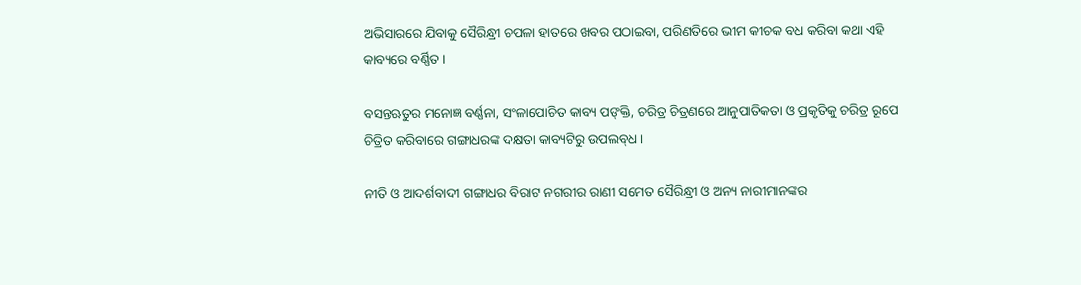ଅଭିସାରରେ ଯିବାକୁ ସୈରିନ୍ଧ୍ରୀ ଚପଳା ହାତରେ ଖବର ପଠାଇବା, ପରିଣତିରେ ଭୀମ କୀଚକ ବଧ କରିବା କଥା ଏହି କାବ୍ୟରେ ବର୍ଣ୍ଣିତ ।

ବସନ୍ତଋତୁର ମନୋଜ୍ଞ ବର୍ଣ୍ଣନା, ସଂଳାପୋଚିତ କାବ୍ୟ ପଙ୍‍କ୍ତି, ଚରିତ୍ର ଚିତ୍ରଣରେ ଆନୁପାତିକତା ଓ ପ୍ରକୃତିକୁ ଚରିତ୍ର ରୂପେ ଚିତ୍ରିତ କରିବାରେ ଗଙ୍ଗାଧରଙ୍କ ଦକ୍ଷତା କାବ୍ୟଟିରୁ ଉପଲବ୍‍ଧ ।

ନୀତି ଓ ଆଦର୍ଶବାଦୀ ଗଙ୍ଗାଧର ବିରାଟ ନଗରୀର ରାଣୀ ସମେତ ସୈରିନ୍ଧ୍ରୀ ଓ ଅନ୍ୟ ନାରୀମାନଙ୍କର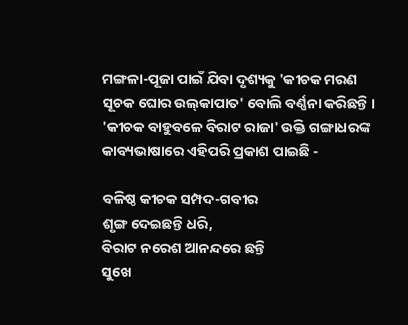ମଙ୍ଗଳା-ପୂଜା ପାଇଁ ଯିବା ଦୃଶ୍ୟକୁ 'କୀଚକ ମରଣ ସୂଚକ ଘୋର ଉଲ୍‍କାପାତ' ବୋଲି ବର୍ଣ୍ଣନା କରିଛନ୍ତି । 'କୀଚକ ବାହୁବଳେ ବିରାଟ ରାଜା' ଉକ୍ତି ଗଙ୍ଗାଧରଙ୍କ କାବ୍ୟଭାଷାରେ ଏହିପରି ପ୍ରକାଶ ପାଇଛି -

ବଳିଷ୍ଠ କୀଚକ ସମ୍ପଦ-ଗବୀର
ଶୃଙ୍ଗ ଦେଇଛନ୍ତି ଧରି,
ବିରାଟ ନରେଶ ଆନନ୍ଦରେ ଛନ୍ତି
ସୁଖେ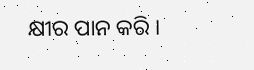କ୍ଷୀର ପାନ କରି ।